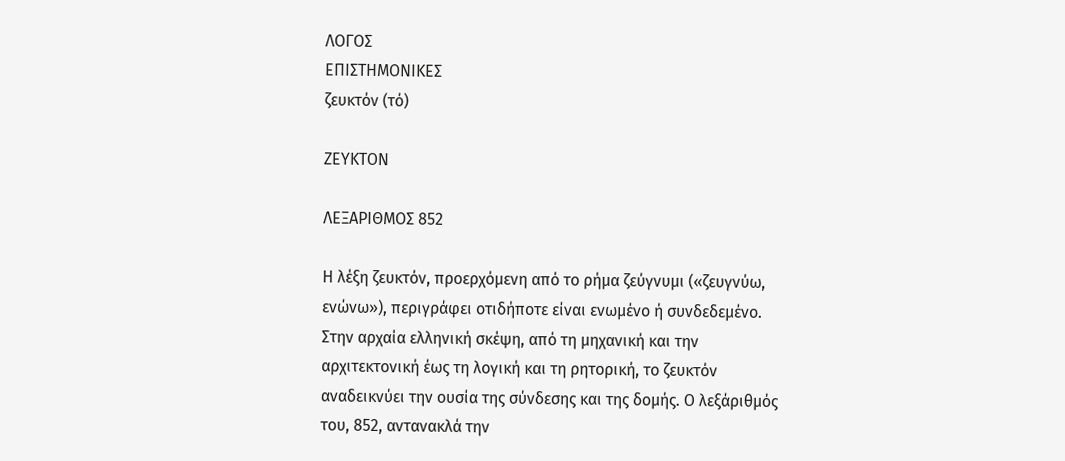ΛΟΓΟΣ
ΕΠΙΣΤΗΜΟΝΙΚΕΣ
ζευκτόν (τό)

ΖΕΥΚΤΟΝ

ΛΕΞΑΡΙΘΜΟΣ 852

Η λέξη ζευκτόν, προερχόμενη από το ρήμα ζεύγνυμι («ζευγνύω, ενώνω»), περιγράφει οτιδήποτε είναι ενωμένο ή συνδεδεμένο. Στην αρχαία ελληνική σκέψη, από τη μηχανική και την αρχιτεκτονική έως τη λογική και τη ρητορική, το ζευκτόν αναδεικνύει την ουσία της σύνδεσης και της δομής. Ο λεξάριθμός του, 852, αντανακλά την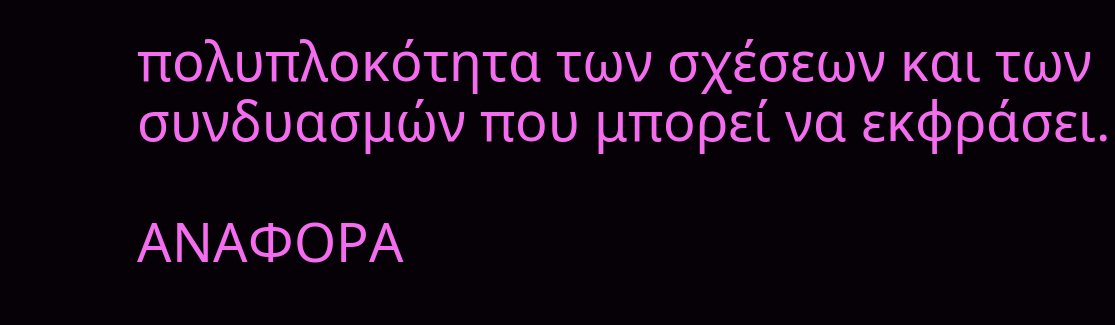πολυπλοκότητα των σχέσεων και των συνδυασμών που μπορεί να εκφράσει.

ΑΝΑΦΟΡΑ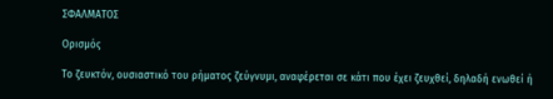ΣΦΑΛΜΑΤΟΣ

Ορισμός

Το ζευκτόν, ουσιαστικό του ρήματος ζεύγνυμι, αναφέρεται σε κάτι που έχει ζευχθεί, δηλαδή ενωθεί ή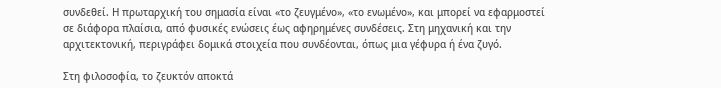συνδεθεί. Η πρωταρχική του σημασία είναι «το ζευγμένο», «το ενωμένο», και μπορεί να εφαρμοστεί σε διάφορα πλαίσια, από φυσικές ενώσεις έως αφηρημένες συνδέσεις. Στη μηχανική και την αρχιτεκτονική, περιγράφει δομικά στοιχεία που συνδέονται, όπως μια γέφυρα ή ένα ζυγό.

Στη φιλοσοφία, το ζευκτόν αποκτά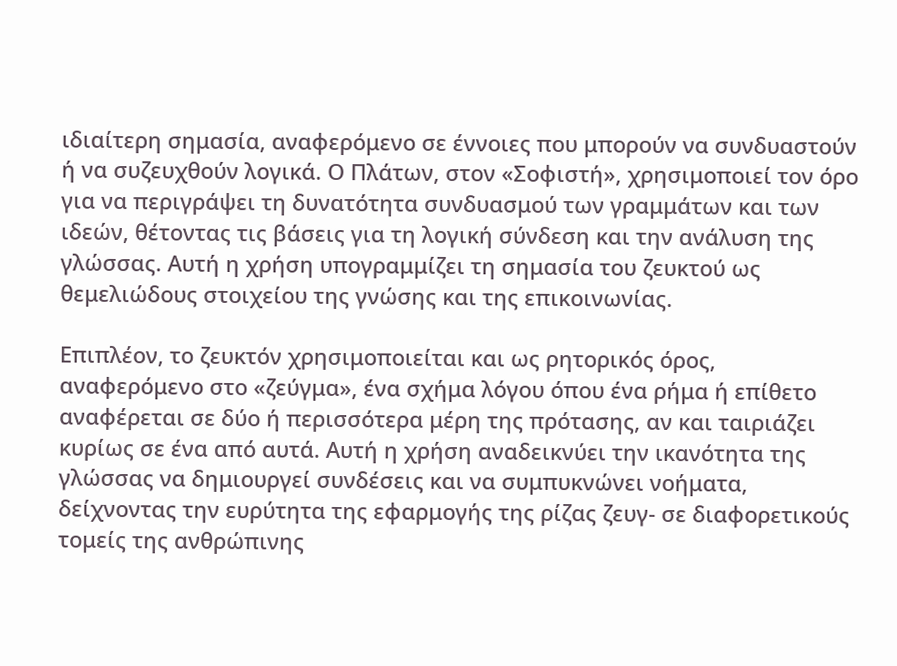ιδιαίτερη σημασία, αναφερόμενο σε έννοιες που μπορούν να συνδυαστούν ή να συζευχθούν λογικά. Ο Πλάτων, στον «Σοφιστή», χρησιμοποιεί τον όρο για να περιγράψει τη δυνατότητα συνδυασμού των γραμμάτων και των ιδεών, θέτοντας τις βάσεις για τη λογική σύνδεση και την ανάλυση της γλώσσας. Αυτή η χρήση υπογραμμίζει τη σημασία του ζευκτού ως θεμελιώδους στοιχείου της γνώσης και της επικοινωνίας.

Επιπλέον, το ζευκτόν χρησιμοποιείται και ως ρητορικός όρος, αναφερόμενο στο «ζεύγμα», ένα σχήμα λόγου όπου ένα ρήμα ή επίθετο αναφέρεται σε δύο ή περισσότερα μέρη της πρότασης, αν και ταιριάζει κυρίως σε ένα από αυτά. Αυτή η χρήση αναδεικνύει την ικανότητα της γλώσσας να δημιουργεί συνδέσεις και να συμπυκνώνει νοήματα, δείχνοντας την ευρύτητα της εφαρμογής της ρίζας ζευγ- σε διαφορετικούς τομείς της ανθρώπινης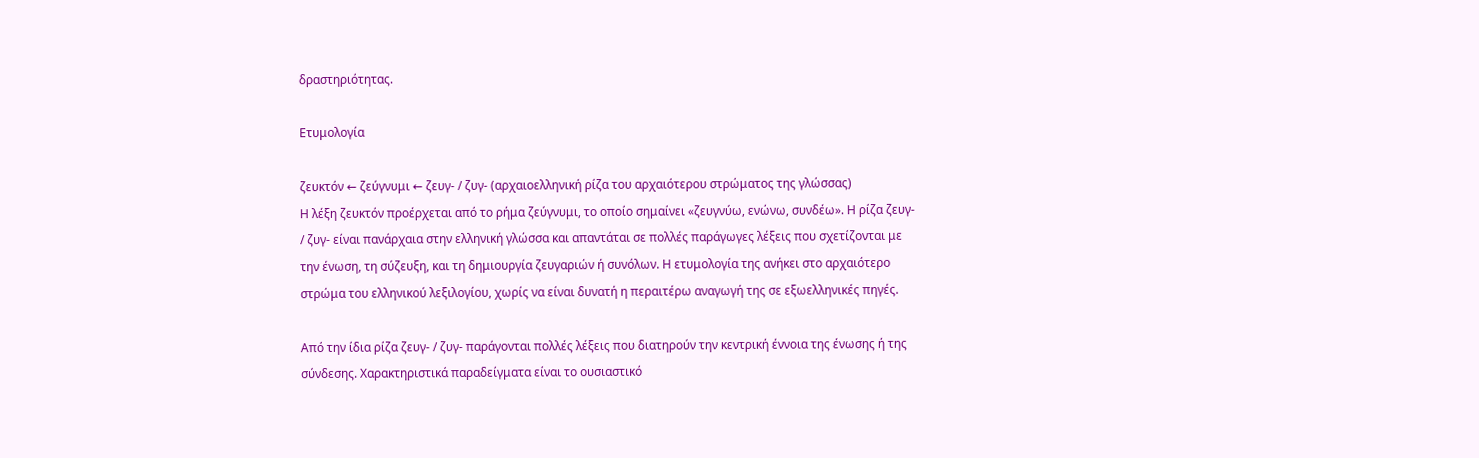δραστηριότητας.

Ετυμολογία

ζευκτόν ← ζεύγνυμι ← ζευγ- / ζυγ- (αρχαιοελληνική ρίζα του αρχαιότερου στρώματος της γλώσσας)
Η λέξη ζευκτόν προέρχεται από το ρήμα ζεύγνυμι, το οποίο σημαίνει «ζευγνύω, ενώνω, συνδέω». Η ρίζα ζευγ- / ζυγ- είναι πανάρχαια στην ελληνική γλώσσα και απαντάται σε πολλές παράγωγες λέξεις που σχετίζονται με την ένωση, τη σύζευξη, και τη δημιουργία ζευγαριών ή συνόλων. Η ετυμολογία της ανήκει στο αρχαιότερο στρώμα του ελληνικού λεξιλογίου, χωρίς να είναι δυνατή η περαιτέρω αναγωγή της σε εξωελληνικές πηγές.

Από την ίδια ρίζα ζευγ- / ζυγ- παράγονται πολλές λέξεις που διατηρούν την κεντρική έννοια της ένωσης ή της σύνδεσης. Χαρακτηριστικά παραδείγματα είναι το ουσιαστικό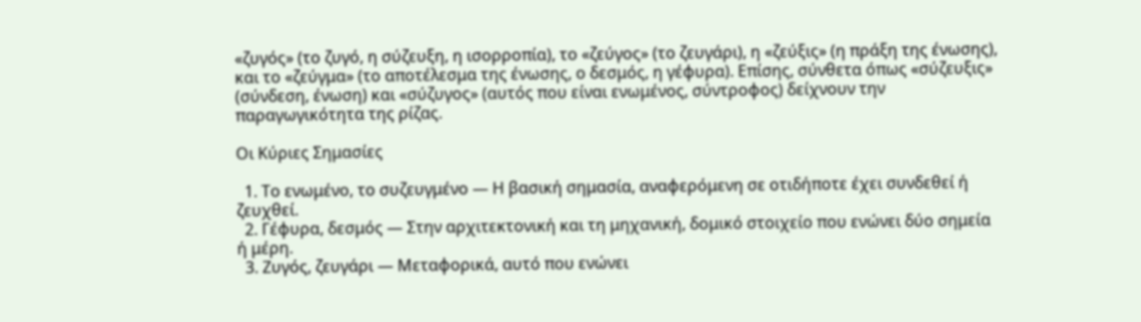«ζυγός» (το ζυγό, η σύζευξη, η ισορροπία), το «ζεύγος» (το ζευγάρι), η «ζεύξις» (η πράξη της ένωσης), και το «ζεύγμα» (το αποτέλεσμα της ένωσης, ο δεσμός, η γέφυρα). Επίσης, σύνθετα όπως «σύζευξις» (σύνδεση, ένωση) και «σύζυγος» (αυτός που είναι ενωμένος, σύντροφος) δείχνουν την παραγωγικότητα της ρίζας.

Οι Κύριες Σημασίες

  1. Το ενωμένο, το συζευγμένο — Η βασική σημασία, αναφερόμενη σε οτιδήποτε έχει συνδεθεί ή ζευχθεί.
  2. Γέφυρα, δεσμός — Στην αρχιτεκτονική και τη μηχανική, δομικό στοιχείο που ενώνει δύο σημεία ή μέρη.
  3. Ζυγός, ζευγάρι — Μεταφορικά, αυτό που ενώνει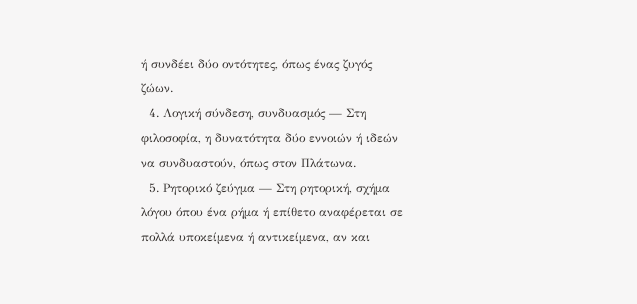ή συνδέει δύο οντότητες, όπως ένας ζυγός ζώων.
  4. Λογική σύνδεση, συνδυασμός — Στη φιλοσοφία, η δυνατότητα δύο εννοιών ή ιδεών να συνδυαστούν, όπως στον Πλάτωνα.
  5. Ρητορικό ζεύγμα — Στη ρητορική, σχήμα λόγου όπου ένα ρήμα ή επίθετο αναφέρεται σε πολλά υποκείμενα ή αντικείμενα, αν και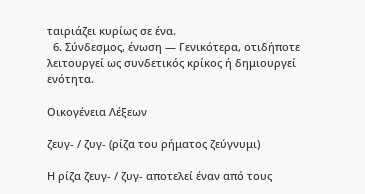ταιριάζει κυρίως σε ένα.
  6. Σύνδεσμος, ένωση — Γενικότερα, οτιδήποτε λειτουργεί ως συνδετικός κρίκος ή δημιουργεί ενότητα.

Οικογένεια Λέξεων

ζευγ- / ζυγ- (ρίζα του ρήματος ζεύγνυμι)

Η ρίζα ζευγ- / ζυγ- αποτελεί έναν από τους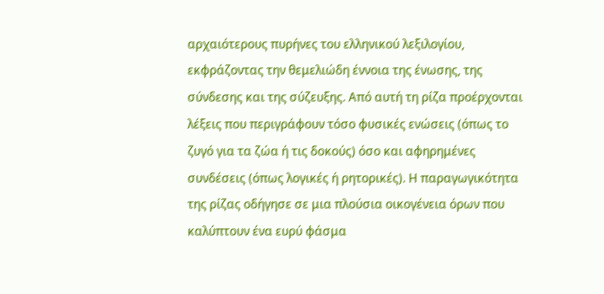αρχαιότερους πυρήνες του ελληνικού λεξιλογίου, εκφράζοντας την θεμελιώδη έννοια της ένωσης, της σύνδεσης και της σύζευξης. Από αυτή τη ρίζα προέρχονται λέξεις που περιγράφουν τόσο φυσικές ενώσεις (όπως το ζυγό για τα ζώα ή τις δοκούς) όσο και αφηρημένες συνδέσεις (όπως λογικές ή ρητορικές). Η παραγωγικότητα της ρίζας οδήγησε σε μια πλούσια οικογένεια όρων που καλύπτουν ένα ευρύ φάσμα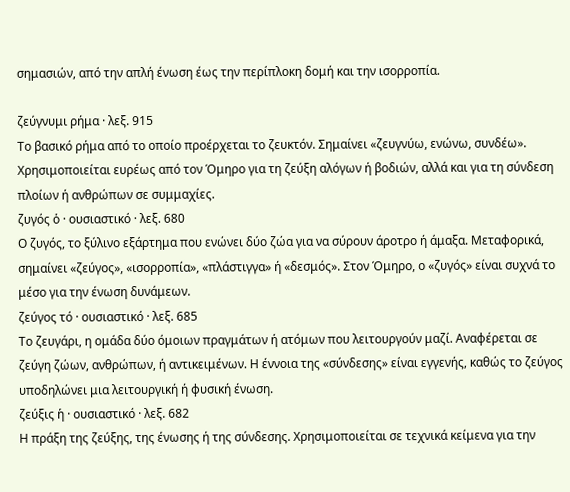σημασιών, από την απλή ένωση έως την περίπλοκη δομή και την ισορροπία.

ζεύγνυμι ρήμα · λεξ. 915
Το βασικό ρήμα από το οποίο προέρχεται το ζευκτόν. Σημαίνει «ζευγνύω, ενώνω, συνδέω». Χρησιμοποιείται ευρέως από τον Όμηρο για τη ζεύξη αλόγων ή βοδιών, αλλά και για τη σύνδεση πλοίων ή ανθρώπων σε συμμαχίες.
ζυγός ὁ · ουσιαστικό · λεξ. 680
Ο ζυγός, το ξύλινο εξάρτημα που ενώνει δύο ζώα για να σύρουν άροτρο ή άμαξα. Μεταφορικά, σημαίνει «ζεύγος», «ισορροπία», «πλάστιγγα» ή «δεσμός». Στον Όμηρο, ο «ζυγός» είναι συχνά το μέσο για την ένωση δυνάμεων.
ζεύγος τό · ουσιαστικό · λεξ. 685
Το ζευγάρι, η ομάδα δύο όμοιων πραγμάτων ή ατόμων που λειτουργούν μαζί. Αναφέρεται σε ζεύγη ζώων, ανθρώπων, ή αντικειμένων. Η έννοια της «σύνδεσης» είναι εγγενής, καθώς το ζεύγος υποδηλώνει μια λειτουργική ή φυσική ένωση.
ζεύξις ἡ · ουσιαστικό · λεξ. 682
Η πράξη της ζεύξης, της ένωσης ή της σύνδεσης. Χρησιμοποιείται σε τεχνικά κείμενα για την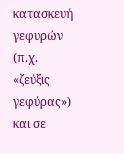κατασκευή γεφυρών (π.χ. «ζεύξις γεφύρας») και σε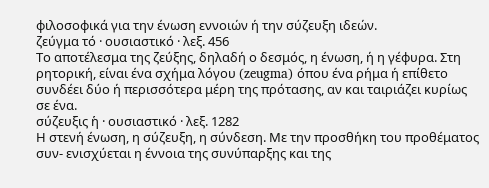φιλοσοφικά για την ένωση εννοιών ή την σύζευξη ιδεών.
ζεύγμα τό · ουσιαστικό · λεξ. 456
Το αποτέλεσμα της ζεύξης, δηλαδή ο δεσμός, η ένωση, ή η γέφυρα. Στη ρητορική, είναι ένα σχήμα λόγου (zeugma) όπου ένα ρήμα ή επίθετο συνδέει δύο ή περισσότερα μέρη της πρότασης, αν και ταιριάζει κυρίως σε ένα.
σύζευξις ἡ · ουσιαστικό · λεξ. 1282
Η στενή ένωση, η σύζευξη, η σύνδεση. Με την προσθήκη του προθέματος συν- ενισχύεται η έννοια της συνύπαρξης και της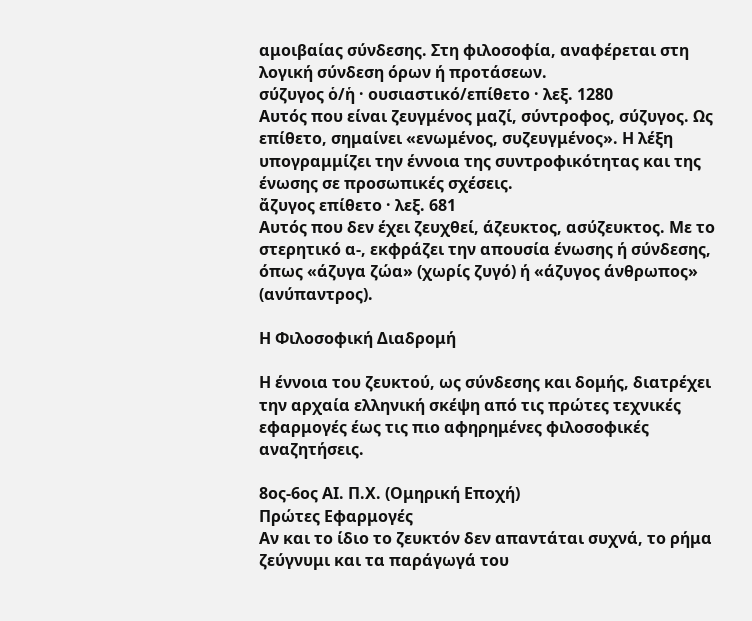αμοιβαίας σύνδεσης. Στη φιλοσοφία, αναφέρεται στη λογική σύνδεση όρων ή προτάσεων.
σύζυγος ὁ/ἡ · ουσιαστικό/επίθετο · λεξ. 1280
Αυτός που είναι ζευγμένος μαζί, σύντροφος, σύζυγος. Ως επίθετο, σημαίνει «ενωμένος, συζευγμένος». Η λέξη υπογραμμίζει την έννοια της συντροφικότητας και της ένωσης σε προσωπικές σχέσεις.
ἄζυγος επίθετο · λεξ. 681
Αυτός που δεν έχει ζευχθεί, άζευκτος, ασύζευκτος. Με το στερητικό α-, εκφράζει την απουσία ένωσης ή σύνδεσης, όπως «άζυγα ζώα» (χωρίς ζυγό) ή «άζυγος άνθρωπος» (ανύπαντρος).

Η Φιλοσοφική Διαδρομή

Η έννοια του ζευκτού, ως σύνδεσης και δομής, διατρέχει την αρχαία ελληνική σκέψη από τις πρώτες τεχνικές εφαρμογές έως τις πιο αφηρημένες φιλοσοφικές αναζητήσεις.

8ος-6ος ΑΙ. Π.Χ. (Ομηρική Εποχή)
Πρώτες Εφαρμογές
Αν και το ίδιο το ζευκτόν δεν απαντάται συχνά, το ρήμα ζεύγνυμι και τα παράγωγά του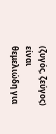(ζυγός, ζεύγος) είναι θεμελιώδη για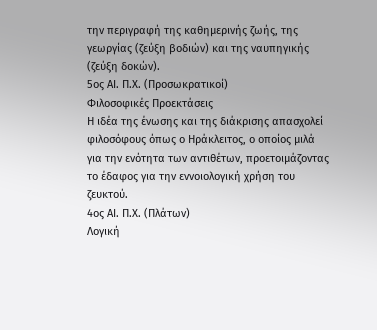την περιγραφή της καθημερινής ζωής, της γεωργίας (ζεύξη βοδιών) και της ναυπηγικής (ζεύξη δοκών).
5ος ΑΙ. Π.Χ. (Προσωκρατικοί)
Φιλοσοφικές Προεκτάσεις
Η ιδέα της ένωσης και της διάκρισης απασχολεί φιλοσόφους όπως ο Ηράκλειτος, ο οποίος μιλά για την ενότητα των αντιθέτων, προετοιμάζοντας το έδαφος για την εννοιολογική χρήση του ζευκτού.
4ος ΑΙ. Π.Χ. (Πλάτων)
Λογική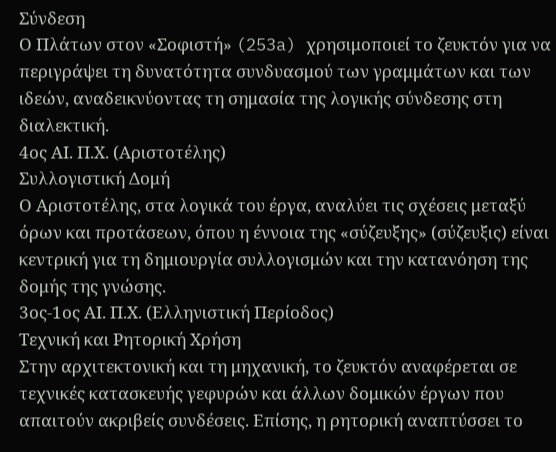Σύνδεση
Ο Πλάτων στον «Σοφιστή» (253a) χρησιμοποιεί το ζευκτόν για να περιγράψει τη δυνατότητα συνδυασμού των γραμμάτων και των ιδεών, αναδεικνύοντας τη σημασία της λογικής σύνδεσης στη διαλεκτική.
4ος ΑΙ. Π.Χ. (Αριστοτέλης)
Συλλογιστική Δομή
Ο Αριστοτέλης, στα λογικά του έργα, αναλύει τις σχέσεις μεταξύ όρων και προτάσεων, όπου η έννοια της «σύζευξης» (σύζευξις) είναι κεντρική για τη δημιουργία συλλογισμών και την κατανόηση της δομής της γνώσης.
3ος-1ος ΑΙ. Π.Χ. (Ελληνιστική Περίοδος)
Τεχνική και Ρητορική Χρήση
Στην αρχιτεκτονική και τη μηχανική, το ζευκτόν αναφέρεται σε τεχνικές κατασκευής γεφυρών και άλλων δομικών έργων που απαιτούν ακριβείς συνδέσεις. Επίσης, η ρητορική αναπτύσσει το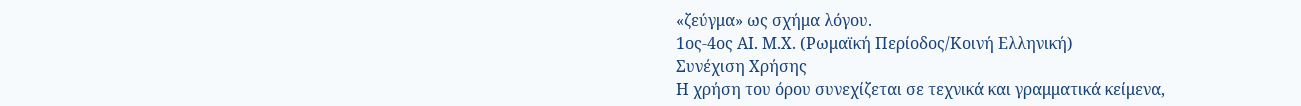«ζεύγμα» ως σχήμα λόγου.
1ος-4ος ΑΙ. Μ.Χ. (Ρωμαϊκή Περίοδος/Κοινή Ελληνική)
Συνέχιση Χρήσης
Η χρήση του όρου συνεχίζεται σε τεχνικά και γραμματικά κείμενα,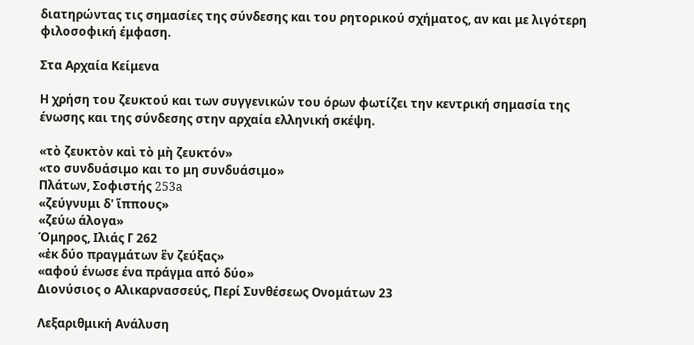διατηρώντας τις σημασίες της σύνδεσης και του ρητορικού σχήματος, αν και με λιγότερη φιλοσοφική έμφαση.

Στα Αρχαία Κείμενα

Η χρήση του ζευκτού και των συγγενικών του όρων φωτίζει την κεντρική σημασία της ένωσης και της σύνδεσης στην αρχαία ελληνική σκέψη.

«τὸ ζευκτὸν καὶ τὸ μὴ ζευκτόν»
«το συνδυάσιμο και το μη συνδυάσιμο»
Πλάτων, Σοφιστής 253a
«ζεύγνυμι δ' ἵππους»
«ζεύω άλογα»
Όμηρος, Ιλιάς Γ 262
«ἐκ δύο πραγμάτων ἓν ζεύξας»
«αφού ένωσε ένα πράγμα από δύο»
Διονύσιος ο Αλικαρνασσεύς, Περί Συνθέσεως Ονομάτων 23

Λεξαριθμική Ανάλυση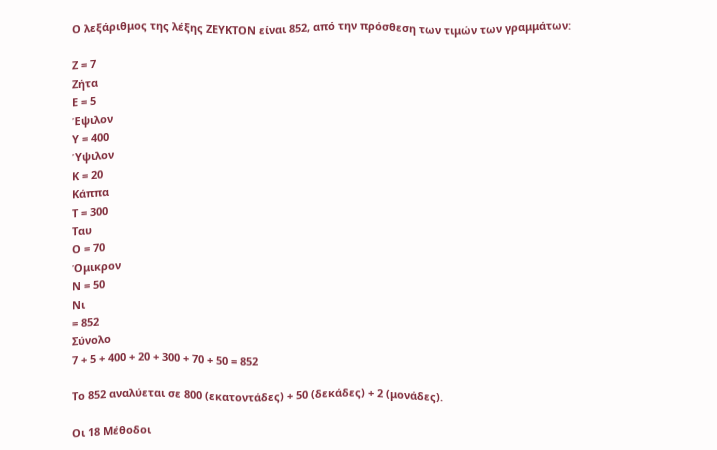Ο λεξάριθμος της λέξης ΖΕΥΚΤΟΝ είναι 852, από την πρόσθεση των τιμών των γραμμάτων:

Ζ = 7
Ζήτα
Ε = 5
Έψιλον
Υ = 400
Ύψιλον
Κ = 20
Κάππα
Τ = 300
Ταυ
Ο = 70
Όμικρον
Ν = 50
Νι
= 852
Σύνολο
7 + 5 + 400 + 20 + 300 + 70 + 50 = 852

Το 852 αναλύεται σε 800 (εκατοντάδες) + 50 (δεκάδες) + 2 (μονάδες).

Οι 18 Μέθοδοι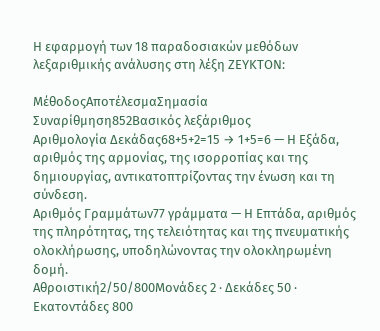Η εφαρμογή των 18 παραδοσιακών μεθόδων λεξαριθμικής ανάλυσης στη λέξη ΖΕΥΚΤΟΝ:

ΜέθοδοςΑποτέλεσμαΣημασία
Συναρίθμηση852Βασικός λεξάριθμος
Αριθμολογία Δεκάδας68+5+2=15 → 1+5=6 — Η Εξάδα, αριθμός της αρμονίας, της ισορροπίας και της δημιουργίας, αντικατοπτρίζοντας την ένωση και τη σύνδεση.
Αριθμός Γραμμάτων77 γράμματα — Η Επτάδα, αριθμός της πληρότητας, της τελειότητας και της πνευματικής ολοκλήρωσης, υποδηλώνοντας την ολοκληρωμένη δομή.
Αθροιστική2/50/800Μονάδες 2 · Δεκάδες 50 · Εκατοντάδες 800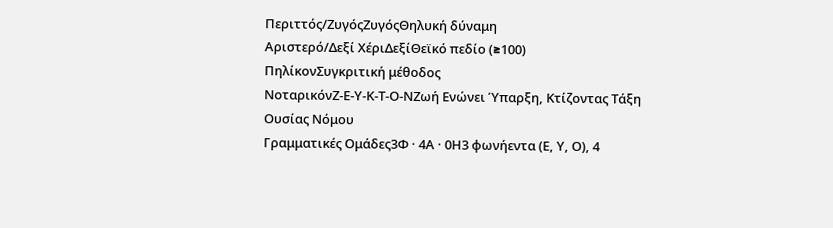Περιττός/ΖυγόςΖυγόςΘηλυκή δύναμη
Αριστερό/Δεξί ΧέριΔεξίΘεϊκό πεδίο (≥100)
ΠηλίκονΣυγκριτική μέθοδος
ΝοταρικόνΖ-Ε-Υ-Κ-Τ-Ο-ΝΖωή Ενώνει Ύπαρξη, Κτίζοντας Τάξη Ουσίας Νόμου
Γραμματικές Ομάδες3Φ · 4Α · 0Η3 φωνήεντα (Ε, Υ, Ο), 4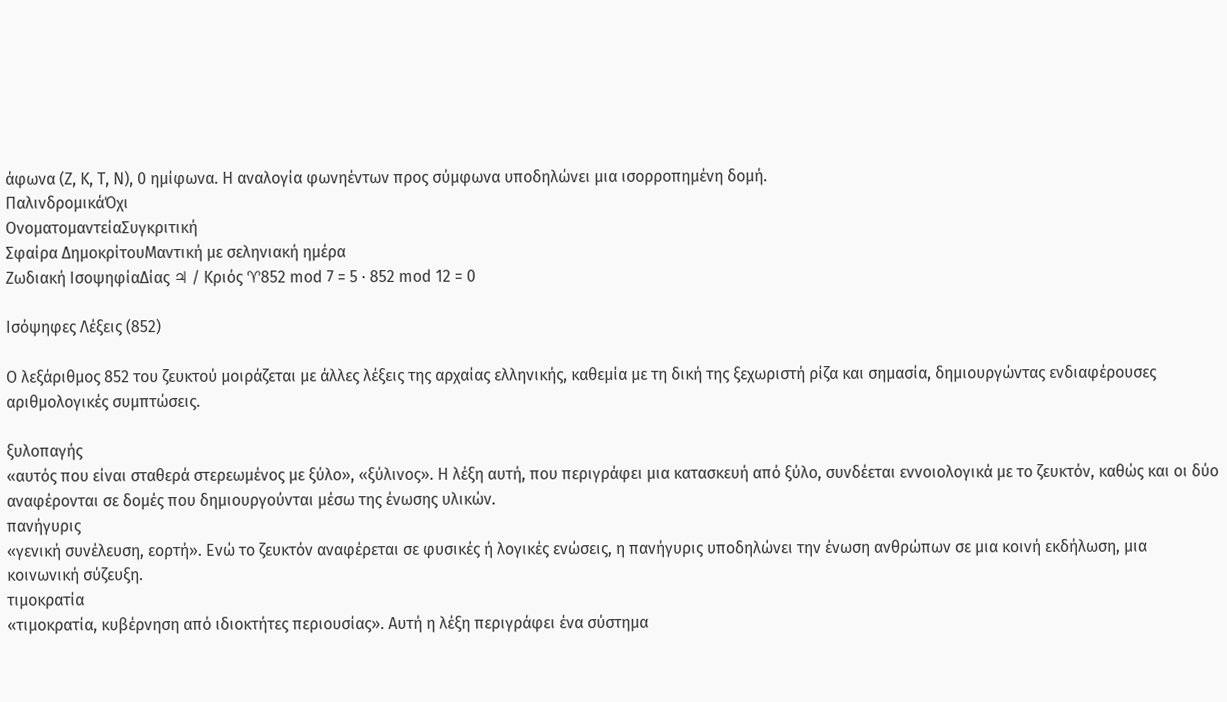άφωνα (Ζ, Κ, Τ, Ν), 0 ημίφωνα. Η αναλογία φωνηέντων προς σύμφωνα υποδηλώνει μια ισορροπημένη δομή.
ΠαλινδρομικάΌχι
ΟνοματομαντείαΣυγκριτική
Σφαίρα ΔημοκρίτουΜαντική με σεληνιακή ημέρα
Ζωδιακή ΙσοψηφίαΔίας ♃ / Κριός ♈852 mod 7 = 5 · 852 mod 12 = 0

Ισόψηφες Λέξεις (852)

Ο λεξάριθμος 852 του ζευκτού μοιράζεται με άλλες λέξεις της αρχαίας ελληνικής, καθεμία με τη δική της ξεχωριστή ρίζα και σημασία, δημιουργώντας ενδιαφέρουσες αριθμολογικές συμπτώσεις.

ξυλοπαγής
«αυτός που είναι σταθερά στερεωμένος με ξύλο», «ξύλινος». Η λέξη αυτή, που περιγράφει μια κατασκευή από ξύλο, συνδέεται εννοιολογικά με το ζευκτόν, καθώς και οι δύο αναφέρονται σε δομές που δημιουργούνται μέσω της ένωσης υλικών.
πανήγυρις
«γενική συνέλευση, εορτή». Ενώ το ζευκτόν αναφέρεται σε φυσικές ή λογικές ενώσεις, η πανήγυρις υποδηλώνει την ένωση ανθρώπων σε μια κοινή εκδήλωση, μια κοινωνική σύζευξη.
τιμοκρατία
«τιμοκρατία, κυβέρνηση από ιδιοκτήτες περιουσίας». Αυτή η λέξη περιγράφει ένα σύστημα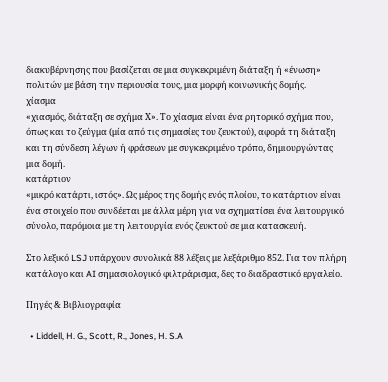διακυβέρνησης που βασίζεται σε μια συγκεκριμένη διάταξη ή «ένωση» πολιτών με βάση την περιουσία τους, μια μορφή κοινωνικής δομής.
χίασμα
«χιασμός, διάταξη σε σχήμα Χ». Το χίασμα είναι ένα ρητορικό σχήμα που, όπως και το ζεύγμα (μία από τις σημασίες του ζευκτού), αφορά τη διάταξη και τη σύνδεση λέγων ή φράσεων με συγκεκριμένο τρόπο, δημιουργώντας μια δομή.
κατάρτιον
«μικρό κατάρτι, ιστός». Ως μέρος της δομής ενός πλοίου, το κατάρτιον είναι ένα στοιχείο που συνδέεται με άλλα μέρη για να σχηματίσει ένα λειτουργικό σύνολο, παρόμοια με τη λειτουργία ενός ζευκτού σε μια κατασκευή.

Στο λεξικό LSJ υπάρχουν συνολικά 88 λέξεις με λεξάριθμο 852. Για τον πλήρη κατάλογο και AI σημασιολογικό φιλτράρισμα, δες το διαδραστικό εργαλείο.

Πηγές & Βιβλιογραφία

  • Liddell, H. G., Scott, R., Jones, H. S.A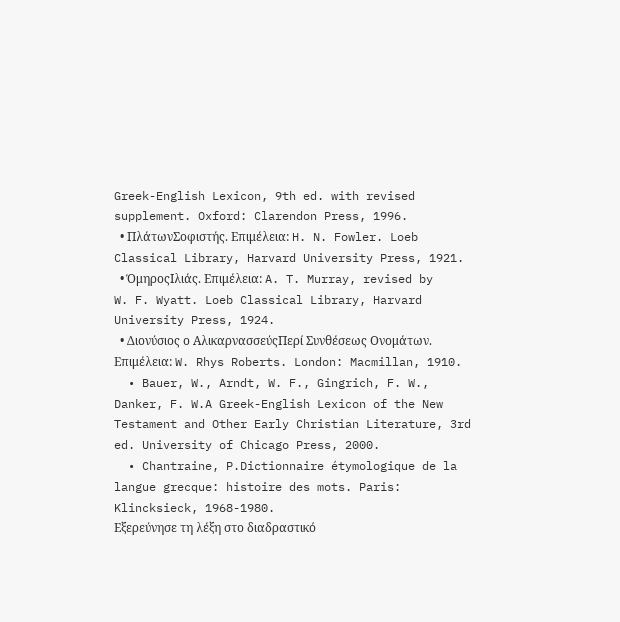Greek-English Lexicon, 9th ed. with revised supplement. Oxford: Clarendon Press, 1996.
  • ΠλάτωνΣοφιστής. Επιμέλεια: H. N. Fowler. Loeb Classical Library, Harvard University Press, 1921.
  • ΌμηροςΙλιάς. Επιμέλεια: A. T. Murray, revised by W. F. Wyatt. Loeb Classical Library, Harvard University Press, 1924.
  • Διονύσιος ο ΑλικαρνασσεύςΠερί Συνθέσεως Ονομάτων. Επιμέλεια: W. Rhys Roberts. London: Macmillan, 1910.
  • Bauer, W., Arndt, W. F., Gingrich, F. W., Danker, F. W.A Greek-English Lexicon of the New Testament and Other Early Christian Literature, 3rd ed. University of Chicago Press, 2000.
  • Chantraine, P.Dictionnaire étymologique de la langue grecque: histoire des mots. Paris: Klincksieck, 1968-1980.
Εξερεύνησε τη λέξη στο διαδραστικό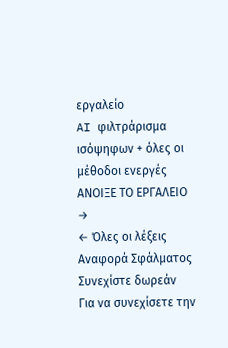εργαλείο
AI φιλτράρισμα ισόψηφων + όλες οι μέθοδοι ενεργές
ΑΝΟΙΞΕ ΤΟ ΕΡΓΑΛΕΙΟ →
← Όλες οι λέξεις
Αναφορά Σφάλματος
Συνεχίστε δωρεάν
Για να συνεχίσετε την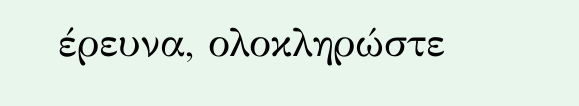έρευνα, ολοκληρώστε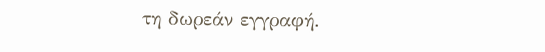τη δωρεάν εγγραφή.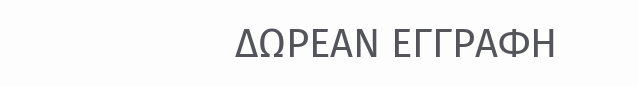ΔΩΡΕΑΝ ΕΓΓΡΑΦΗ